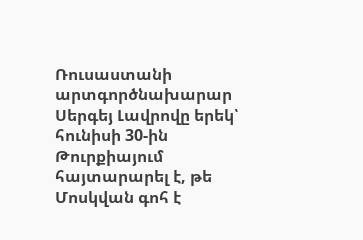Ռուսաստանի արտգործնախարար Սերգեյ Լավրովը երեկ՝ հունիսի 30-ին Թուրքիայում հայտարարել է, թե Մոսկվան գոհ է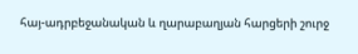հայ-ադրբեջանական և ղարաբաղյան հարցերի շուրջ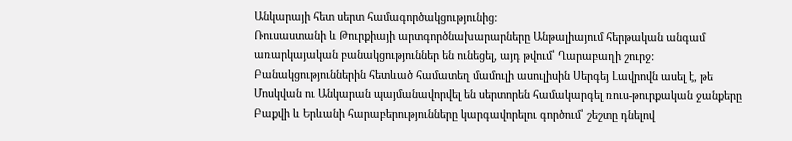Անկարայի հետ սերտ համագործակցությունից:
Ռուսաստանի և Թուրքիայի արտգործնախարարները Անթալիայում հերթական անգամ առարկայական բանակցություններ են ունեցել, այդ թվում՝ Ղարաբաղի շուրջ: Բանակցություններին հետևած համատեղ մամուլի ասուլիսին Սերգեյ Լավրովն ասել է, թե Մոսկվան ու Անկարան պայմանավորվել են սերտորեն համակարգել ռուս-թուրքական ջանքերը Բաքվի և Երևանի հարաբերությունները կարգավորելու գործում՝ շեշտը դնելով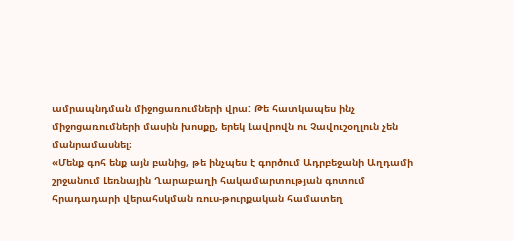ամրապնդման միջոցառումների վրա: Թե հատկապես ինչ միջոցառումների մասին խոսքը, երեկ Լավրովն ու Չավուշօղլուն չեն մանրամասնել։
«Մենք գոհ ենք այն բանից, թե ինչպես է գործում Ադրբեջանի Աղդամի շրջանում Լեռնային Ղարաբաղի հակամարտության գոտում հրադադարի վերահսկման ռուս-թուրքական համատեղ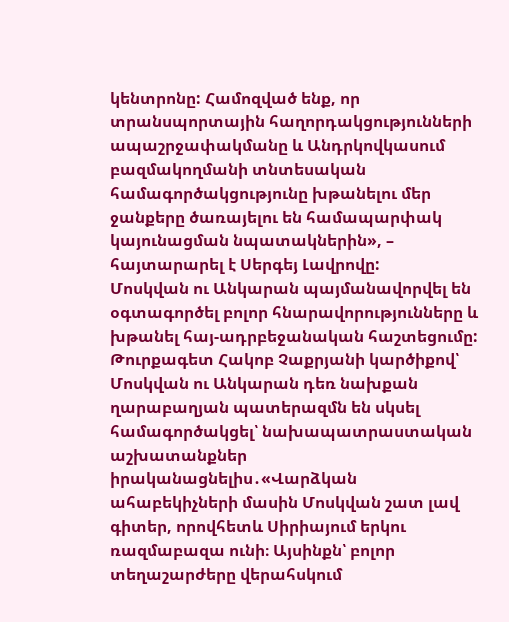կենտրոնը: Համոզված ենք, որ տրանսպորտային հաղորդակցությունների ապաշրջափակմանը և Անդրկովկասում բազմակողմանի տնտեսական համագործակցությունը խթանելու մեր ջանքերը ծառայելու են համապարփակ կայունացման նպատակներին», – հայտարարել է Սերգեյ Լավրովը:
Մոսկվան ու Անկարան պայմանավորվել են օգտագործել բոլոր հնարավորությունները և խթանել հայ-ադրբեջանական հաշտեցումը:
Թուրքագետ Հակոբ Չաքրյանի կարծիքով՝ Մոսկվան ու Անկարան դեռ նախքան ղարաբաղյան պատերազմն են սկսել համագործակցել՝ նախապատրաստական աշխատանքներ իրականացնելիս․«Վարձկան ահաբեկիչների մասին Մոսկվան շատ լավ գիտեր, որովհետև Սիրիայում երկու ռազմաբազա ունի։ Այսինքն՝ բոլոր տեղաշարժերը վերահսկում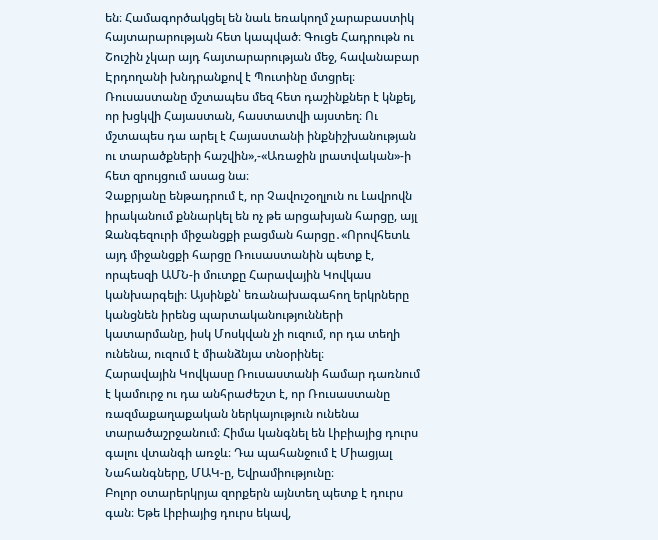են։ Համագործակցել են նաև եռակողմ չարաբաստիկ հայտարարության հետ կապված։ Գուցե Հադրութն ու Շուշին չկար այդ հայտարարության մեջ, հավանաբար Էրդողանի խնդրանքով է Պուտինը մտցրել։ Ռուսաստանը մշտապես մեզ հետ դաշինքներ է կնքել, որ խցկվի Հայաստան, հաստատվի այստեղ։ Ու մշտապես դա արել է Հայաստանի ինքնիշխանության ու տարածքների հաշվին»,-«Առաջին լրատվական»-ի հետ զրույցում ասաց նա։
Չաքրյանը ենթադրում է, որ Չավուշօղլուն ու Լավրովն իրականում քննարկել են ոչ թե արցախյան հարցը, այլ Զանգեզուրի միջանցքի բացման հարցը․«Որովհետև այդ միջանցքի հարցը Ռուսաստանին պետք է, որպեսզի ԱՄՆ-ի մուտքը Հարավային Կովկաս կանխարգելի։ Այսինքն՝ եռանախագահող երկրները կանցնեն իրենց պարտականությունների կատարմանը, իսկ Մոսկվան չի ուզում, որ դա տեղի ունենա, ուզում է միանձնյա տնօրինել։
Հարավային Կովկասը Ռուսաստանի համար դառնում է կամուրջ ու դա անհրաժեշտ է, որ Ռուսաստանը ռազմաքաղաքական ներկայություն ունենա տարածաշրջանում։ Հիմա կանգնել են Լիբիայից դուրս գալու վտանգի առջև։ Դա պահանջում է Միացյալ Նահանգները, ՄԱԿ-ը, Եվրամիությունը։
Բոլոր օտարերկրյա զորքերն այնտեղ պետք է դուրս գան։ Եթե Լիբիայից դուրս եկավ,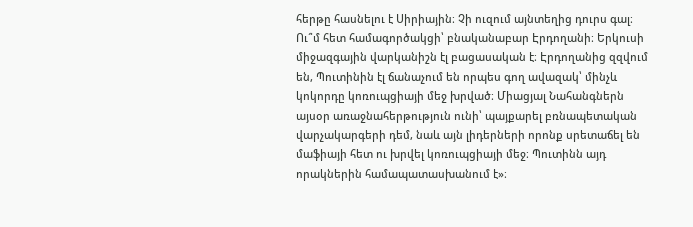հերթը հասնելու է Սիրիային։ Չի ուզում այնտեղից դուրս գալ։
Ու՞մ հետ համագործակցի՝ բնականաբար Էրդողանի։ Երկուսի միջազգային վարկանիշն էլ բացասական է։ Էրդողանից զզվում են, Պուտինին էլ ճանաչում են որպես գող ավազակ՝ մինչև կոկորդը կոռուպցիայի մեջ խրված։ Միացյալ Նահանգներն այսօր առաջնահերթություն ունի՝ պայքարել բռնապետական վարչակարգերի դեմ, նաև այն լիդերների որոնք սրետաճել են մաֆիայի հետ ու խրվել կոռուպցիայի մեջ։ Պուտինն այդ որակներին համապատասխանում է»։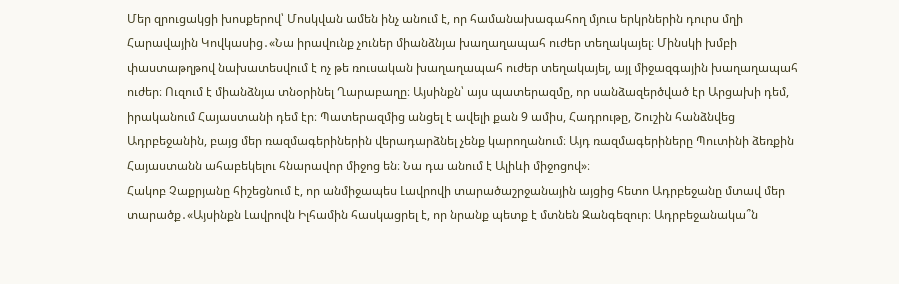Մեր զրուցակցի խոսքերով՝ Մոսկվան ամեն ինչ անում է, որ համանախագահող մյուս երկրներին դուրս մղի Հարավային Կովկասից․«Նա իրավունք չուներ միանձնյա խաղաղապահ ուժեր տեղակայել։ Մինսկի խմբի փաստաթղթով նախատեսվում է ոչ թե ռուսական խաղաղապահ ուժեր տեղակայել, այլ միջազգային խաղաղապահ ուժեր։ Ուզում է միանձնյա տնօրինել Ղարաբաղը։ Այսինքն՝ այս պատերազմը, որ սանձազերծված էր Արցախի դեմ, իրականում Հայաստանի դեմ էր։ Պատերազմից անցել է ավելի քան 9 ամիս, Հադրութը, Շուշին հանձնվեց Ադրբեջանին, բայց մեր ռազմագերիներին վերադարձնել չենք կարողանում։ Այդ ռազմագերիները Պուտինի ձեռքին Հայաստանն ահաբեկելու հնարավոր միջոց են։ Նա դա անում է Ալիևի միջոցով»։
Հակոբ Չաքրյանը հիշեցնում է, որ անմիջապես Լավրովի տարածաշրջանային այցից հետո Ադրբեջանը մտավ մեր տարածք․«Այսինքն Լավրովն Իլհամին հասկացրել է, որ նրանք պետք է մտնեն Զանգեզուր։ Ադրբեջանակա՞ն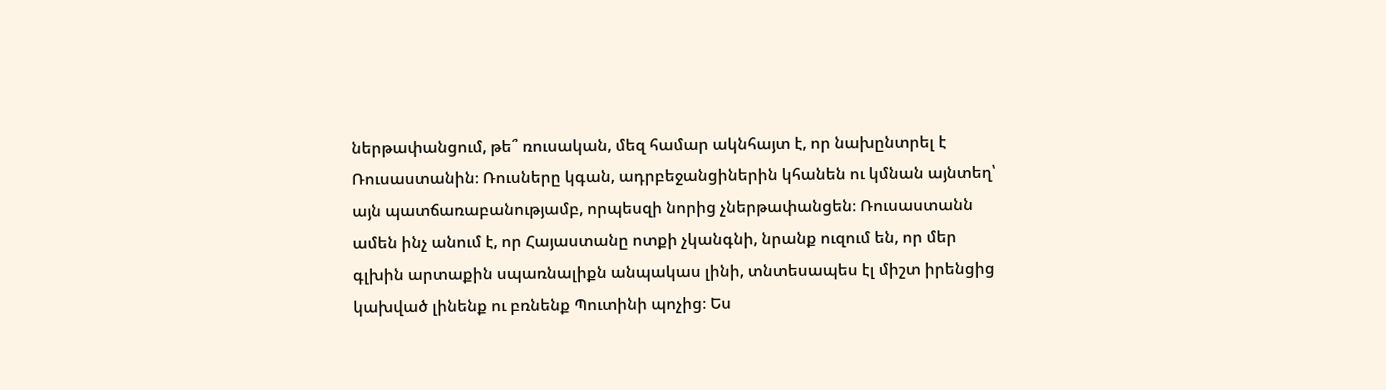ներթափանցում, թե՞ ռուսական, մեզ համար ակնհայտ է, որ նախընտրել է Ռուսաստանին։ Ռուսները կգան, ադրբեջանցիներին կհանեն ու կմնան այնտեղ՝ այն պատճառաբանությամբ, որպեսզի նորից չներթափանցեն։ Ռուսաստանն ամեն ինչ անում է, որ Հայաստանը ոտքի չկանգնի, նրանք ուզում են, որ մեր գլխին արտաքին սպառնալիքն անպակաս լինի, տնտեսապես էլ միշտ իրենցից կախված լինենք ու բռնենք Պուտինի պոչից։ Ես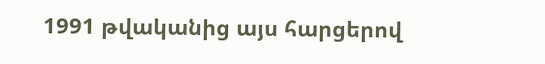1991 թվականից այս հարցերով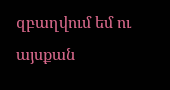զբաղվում եմ ու այսքան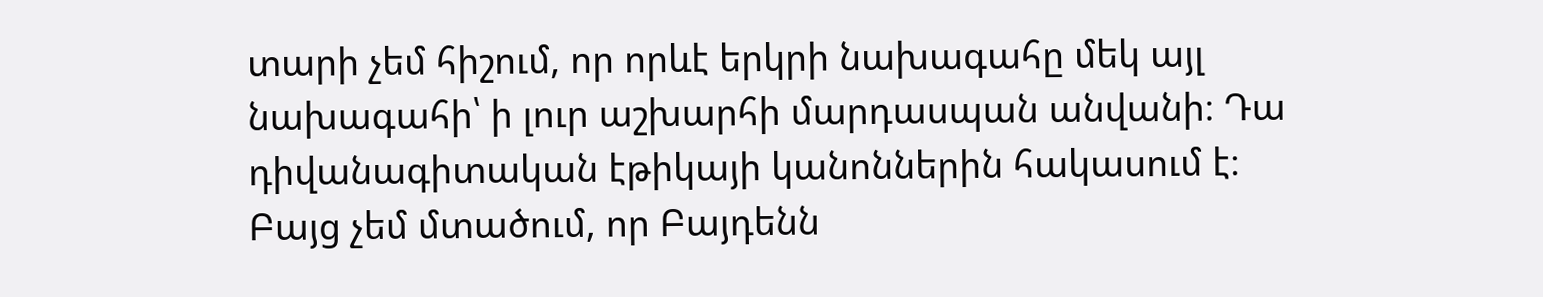տարի չեմ հիշում, որ որևէ երկրի նախագահը մեկ այլ նախագահի՝ ի լուր աշխարհի մարդասպան անվանի։ Դա դիվանագիտական էթիկայի կանոններին հակասում է։ Բայց չեմ մտածում, որ Բայդենն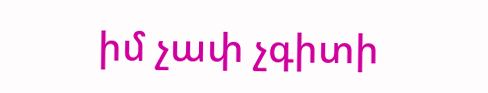իմ չափ չգիտի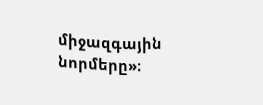միջազգային նորմերը»։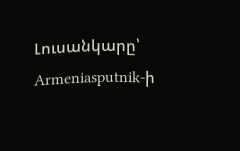Լուսանկարը՝ Armeniasputnik-ի